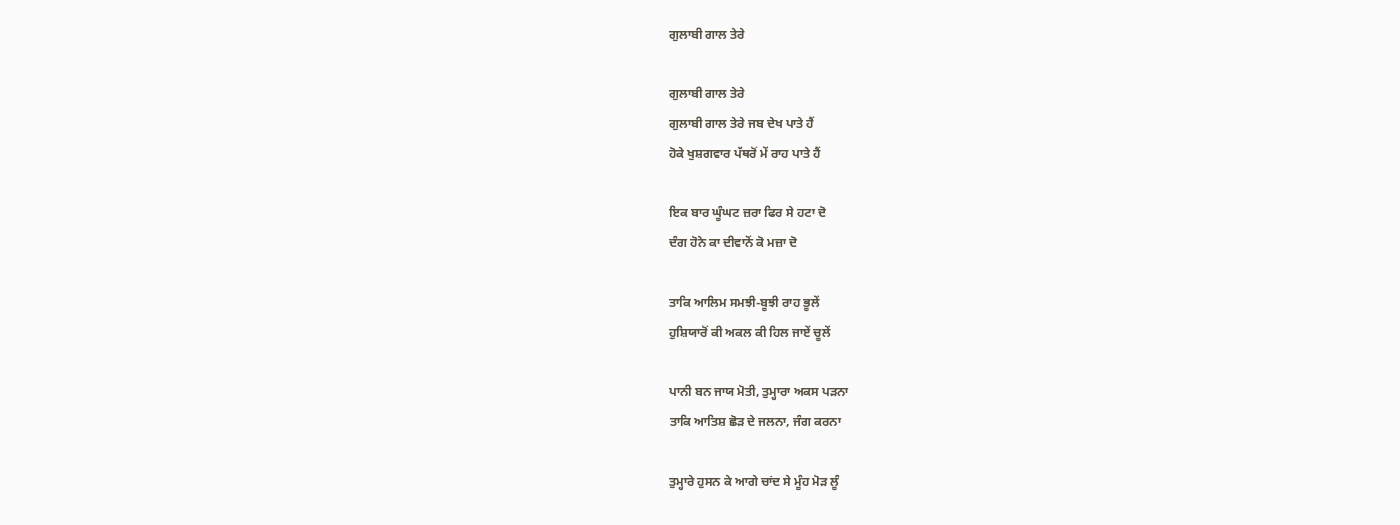ਗੁਲਾਬੀ ਗਾਲ ਤੇਰੇ

ਗੁਲਾਬੀ ਗਾਲ ਤੇਰੇ
ਗੁਲਾਬੀ ਗਾਲ ਤੇਰੇ ਜਬ ਦੇਖ ਪਾਤੇ ਹੈਂ
ਹੋਕੇ ਖੁਸ਼ਗਵਾਰ ਪੱਥਰੋਂ ਮੇਂ ਰਾਹ ਪਾਤੇ ਹੈਂ

ਇਕ ਬਾਰ ਘੂੰਘਟ ਜ਼ਰਾ ਫਿਰ ਸੇ ਹਟਾ ਦੋ
ਦੰਗ ਹੋਨੇ ਕਾ ਦੀਵਾਨੋਂ ਕੋ ਮਜ਼ਾ ਦੋ

ਤਾਕਿ ਆਲਿਮ ਸਮਝੀ-ਬੂਝੀ ਰਾਹ ਭੂਲੇਂ
ਹੁਸ਼ਿਯਾਰੋਂ ਕੀ ਅਕਲ ਕੀ ਹਿਲ ਜਾਏਂ ਚੂਲੇਂ

ਪਾਨੀ ਬਨ ਜਾਯ ਮੋਤੀ, ਤੁਮ੍ਹਾਰਾ ਅਕਸ ਪੜਨਾ
ਤਾਕਿ ਆਤਿਸ਼ ਛੋੜ ਦੇ ਜਲਨਾ, ਜੰਗ ਕਰਨਾ

ਤੁਮ੍ਹਾਰੇ ਹੁਸਨ ਕੇ ਆਗੇ ਚਾਂਦ ਸੇ ਮੂੰਹ ਮੋੜ ਲੂੰ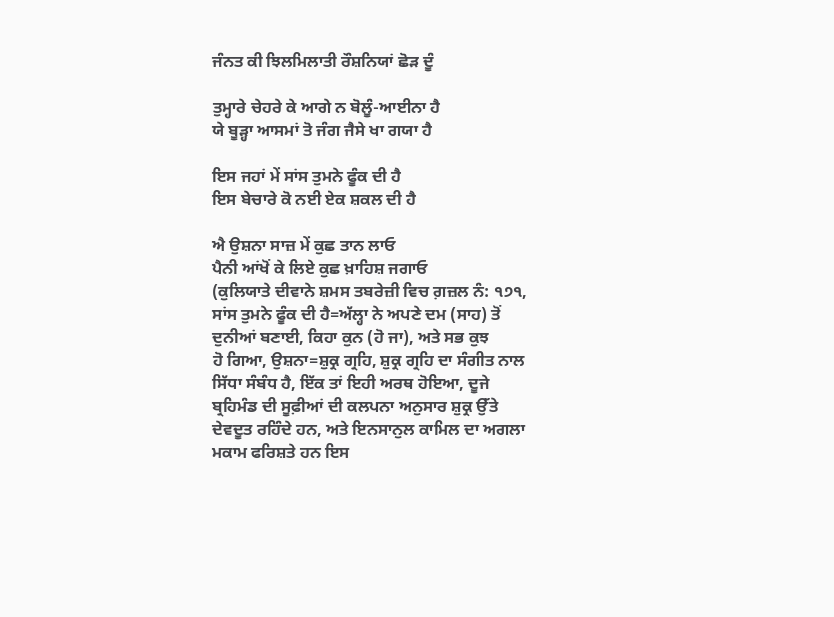ਜੰਨਤ ਕੀ ਝਿਲਮਿਲਾਤੀ ਰੌਸ਼ਨਿਯਾਂ ਛੋੜ ਦੂੰ

ਤੁਮ੍ਹਾਰੇ ਚੇਹਰੇ ਕੇ ਆਗੇ ਨ ਬੋਲੂੰ-ਆਈਨਾ ਹੈ
ਯੇ ਬੂੜ੍ਹਾ ਆਸਮਾਂ ਤੋ ਜੰਗ ਜੈਸੇ ਖਾ ਗਯਾ ਹੈ

ਇਸ ਜਹਾਂ ਮੇਂ ਸਾਂਸ ਤੁਮਨੇ ਫੂੰਕ ਦੀ ਹੈ
ਇਸ ਬੇਚਾਰੇ ਕੋ ਨਈ ਏਕ ਸ਼ਕਲ ਦੀ ਹੈ

ਐ ਉਸ਼ਨਾ ਸਾਜ਼ ਮੇਂ ਕੁਛ ਤਾਨ ਲਾਓ
ਪੈਨੀ ਆਂਖੋਂ ਕੇ ਲਿਏ ਕੁਛ ਖ਼ਾਹਿਸ਼ ਜਗਾਓ
(ਕੁਲਿਯਾਤੇ ਦੀਵਾਨੇ ਸ਼ਮਸ ਤਬਰੇਜ਼ੀ ਵਿਚ ਗ਼ਜ਼ਲ ਨੰ: ੧੭੧,
ਸਾਂਸ ਤੁਮਨੇ ਫੂੰਕ ਦੀ ਹੈ=ਅੱਲ੍ਹਾ ਨੇ ਅਪਣੇ ਦਮ (ਸਾਹ) ਤੋਂ
ਦੁਨੀਆਂ ਬਣਾਈ, ਕਿਹਾ ਕੁਨ (ਹੋ ਜਾ), ਅਤੇ ਸਭ ਕੁਝ
ਹੋ ਗਿਆ, ਉਸ਼ਨਾ=ਸ਼ੁਕ੍ਰ ਗ੍ਰਹਿ, ਸ਼ੁਕ੍ਰ ਗ੍ਰਹਿ ਦਾ ਸੰਗੀਤ ਨਾਲ
ਸਿੱਧਾ ਸੰਬੰਧ ਹੈ, ਇੱਕ ਤਾਂ ਇਹੀ ਅਰਥ ਹੋਇਆ, ਦੂਜੇ
ਬ੍ਰਹਿਮੰਡ ਦੀ ਸੂਫ਼ੀਆਂ ਦੀ ਕਲਪਨਾ ਅਨੁਸਾਰ ਸ਼ੁਕ੍ਰ ਉੱਤੇ
ਦੇਵਦੂਤ ਰਹਿੰਦੇ ਹਨ, ਅਤੇ ਇਨਸਾਨੁਲ ਕਾਮਿਲ ਦਾ ਅਗਲਾ
ਮਕਾਮ ਫਰਿਸ਼ਤੇ ਹਨ ਇਸ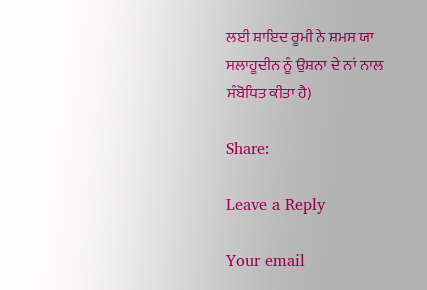ਲਈ ਸ਼ਾਇਦ ਰੂਮੀ ਨੇ ਸ਼ਮਸ ਯਾ
ਸਲਾਹੂਦੀਨ ਨੂੰ ਉਸ਼ਨਾ ਦੇ ਨਾਂ ਨਾਲ ਸੰਬੋਧਿਤ ਕੀਤਾ ਹੈ)

Share:

Leave a Reply

Your email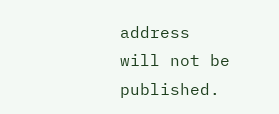address will not be published.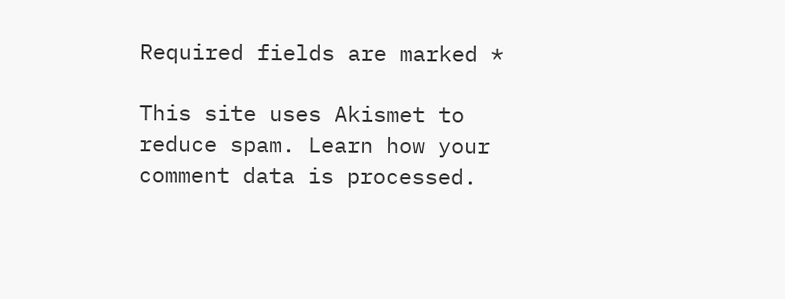Required fields are marked *

This site uses Akismet to reduce spam. Learn how your comment data is processed.